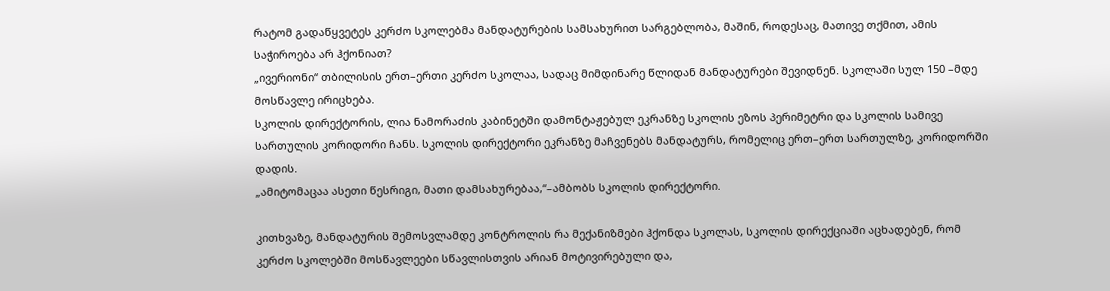რატომ გადაწყვეტეს კერძო სკოლებმა მანდატურების სამსახურით სარგებლობა, მაშინ, როდესაც, მათივე თქმით, ამის საჭიროება არ ჰქონიათ?
„ივერიონი“ თბილისის ერთ–ერთი კერძო სკოლაა, სადაც მიმდინარე წლიდან მანდატურები შევიდნენ. სკოლაში სულ 150 –მდე მოსწავლე ირიცხება.
სკოლის დირექტორის, ლია ნამორაძის კაბინეტში დამონტაჟებულ ეკრანზე სკოლის ეზოს პერიმეტრი და სკოლის სამივე სართულის კორიდორი ჩანს. სკოლის დირექტორი ეკრანზე მაჩვენებს მანდატურს, რომელიც ერთ–ერთ სართულზე, კორიდორში დადის.
„ამიტომაცაა ასეთი წესრიგი, მათი დამსახურებაა,“–ამბობს სკოლის დირექტორი.

კითხვაზე, მანდატურის შემოსვლამდე კონტროლის რა მექანიზმები ჰქონდა სკოლას, სკოლის დირექციაში აცხადებენ, რომ კერძო სკოლებში მოსწავლეები სწავლისთვის არიან მოტივირებული და,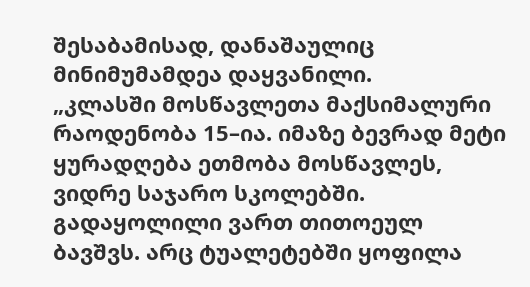შესაბამისად, დანაშაულიც მინიმუმამდეა დაყვანილი.
„კლასში მოსწავლეთა მაქსიმალური რაოდენობა 15–ია. იმაზე ბევრად მეტი ყურადღება ეთმობა მოსწავლეს, ვიდრე საჯარო სკოლებში. გადაყოლილი ვართ თითოეულ ბავშვს. არც ტუალეტებში ყოფილა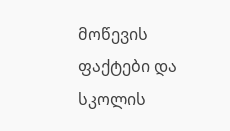მოწევის ფაქტები და სკოლის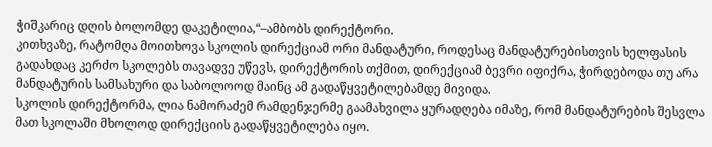ჭიშკარიც დღის ბოლომდე დაკეტილია,“–ამბობს დირექტორი.
კითხვაზე, რატომღა მოითხოვა სკოლის დირექციამ ორი მანდატური, როდესაც მანდატურებისთვის ხელფასის გადახდაც კერძო სკოლებს თავადვე უწევს, დირექტორის თქმით, დირექციამ ბევრი იფიქრა, ჭირდებოდა თუ არა მანდატურის სამსახური და საბოლოოდ მაინც ამ გადაწყვეტილებამდე მივიდა.
სკოლის დირექტორმა, ლია ნამორაძემ რამდენჯერმე გაამახვილა ყურადღება იმაზე, რომ მანდატურების შესვლა მათ სკოლაში მხოლოდ დირექციის გადაწყვეტილება იყო.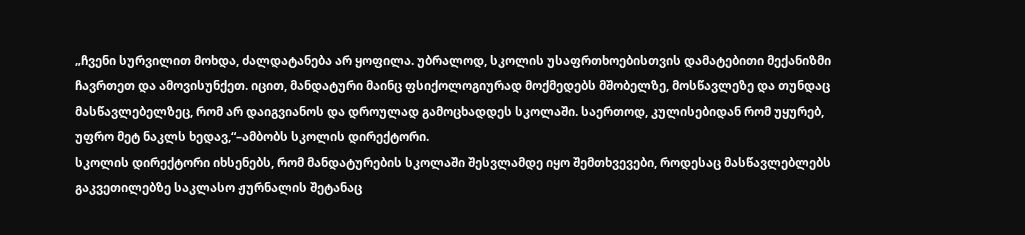„ჩვენი სურვილით მოხდა, ძალდატანება არ ყოფილა. უბრალოდ, სკოლის უსაფრთხოებისთვის დამატებითი მექანიზმი ჩავრთეთ და ამოვისუნქეთ. იცით, მანდატური მაინც ფსიქოლოგიურად მოქმედებს მშობელზე, მოსწავლეზე და თუნდაც მასწავლებელზეც, რომ არ დაიგვიანოს და დროულად გამოცხადდეს სკოლაში. საერთოდ, კულისებიდან რომ უყურებ, უფრო მეტ ნაკლს ხედავ,“–ამბობს სკოლის დირექტორი.
სკოლის დირექტორი იხსენებს, რომ მანდატურების სკოლაში შესვლამდე იყო შემთხვევები, როდესაც მასწავლებლებს გაკვეთილებზე საკლასო ჟურნალის შეტანაც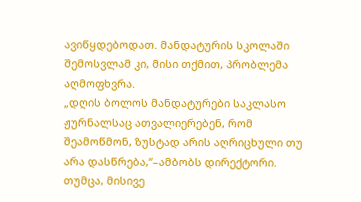ავიწყდებოდათ. მანდატურის სკოლაში შემოსვლამ კი, მისი თქმით, პრობლემა აღმოფხვრა.
„დღის ბოლოს მანდატურები საკლასო ჟურნალსაც ათვალიერებენ, რომ შეამოწმონ, ზუსტად არის აღრიცხული თუ არა დასწრება,“–ამბობს დირექტორი.
თუმცა, მისივე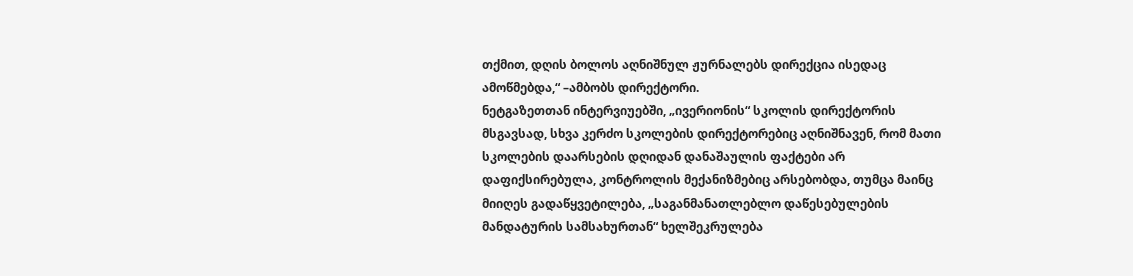თქმით, დღის ბოლოს აღნიშნულ ჟურნალებს დირექცია ისედაც ამოწმებდა,“ –ამბობს დირექტორი.
ნეტგაზეთთან ინტერვიუებში, „ივერიონის“ სკოლის დირექტორის მსგავსად, სხვა კერძო სკოლების დირექტორებიც აღნიშნავენ, რომ მათი სკოლების დაარსების დღიდან დანაშაულის ფაქტები არ დაფიქსირებულა, კონტროლის მექანიზმებიც არსებობდა, თუმცა მაინც მიიღეს გადაწყვეტილება, „საგანმანათლებლო დაწესებულების მანდატურის სამსახურთან“ ხელშეკრულება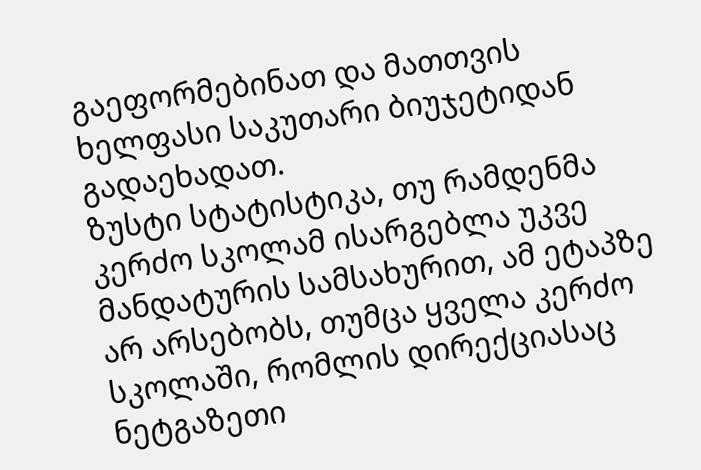გაეფორმებინათ და მათთვის ხელფასი საკუთარი ბიუჯეტიდან გადაეხადათ.
ზუსტი სტატისტიკა, თუ რამდენმა კერძო სკოლამ ისარგებლა უკვე მანდატურის სამსახურით, ამ ეტაპზე არ არსებობს, თუმცა ყველა კერძო სკოლაში, რომლის დირექციასაც ნეტგაზეთი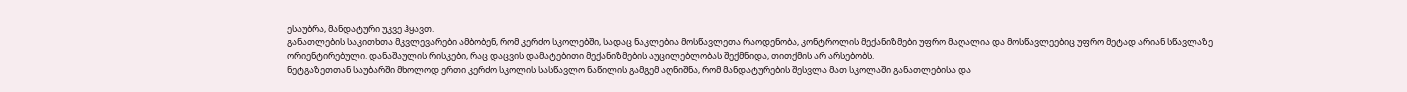ესაუბრა, მანდატური უკვე ჰყავთ.
განათლების საკითხთა მკვლევარები ამბობენ, რომ კერძო სკოლებში, სადაც ნაკლებია მოსწავლეთა რაოდენობა, კონტროლის მექანიზმები უფრო მაღალია და მოსწავლეებიც უფრო მეტად არიან სწავლაზე ორიენტირებული. დანაშაულის რისკები, რაც დაცვის დამატებითი მექანიზმების აუცილებლობას შექმნიდა, თითქმის არ არსებობს.
ნეტგაზეთთან საუბარში მხოლოდ ერთი კერძო სკოლის სასწავლო ნაწილის გამგემ აღნიშნა, რომ მანდატურების შესვლა მათ სკოლაში განათლებისა და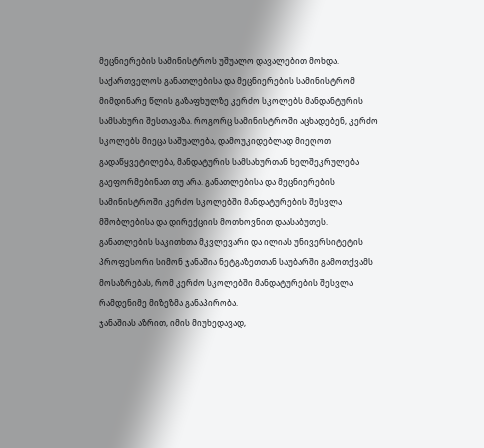მეცნიერების სამინისტროს უშუალო დავალებით მოხდა.
საქართველოს განათლებისა და მეცნიერების სამინისტრომ მიმდინარე წლის გაზაფხულზე კერძო სკოლებს მანდანტურის სამსახური შესთავაზა. როგორც სამინისტროში აცხადებენ, კერძო სკოლებს მიეცა საშუალება, დამოუკიდებლად მიეღოთ გადაწყვეტილება, მანდატურის სამსახურთან ხელშეკრულება გაეფორმებინათ თუ არა. განათლებისა და მეცნიერების სამინისტროში კერძო სკოლებში მანდატურების შესვლა მშობლებისა და დირექციის მოთხოვნით დაასაბუთეს.
განათლების საკითხთა მკვლევარი და ილიას უნივერსიტეტის პროფესორი სიმონ ჯანაშია ნეტგაზეთთან საუბარში გამოთქვამს მოსაზრებას, რომ კერძო სკოლებში მანდატურების შესვლა რამდენიმე მიზეზმა განაპირობა.
ჯანაშიას აზრით, იმის მიუხედავად,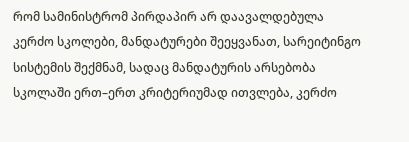რომ სამინისტრომ პირდაპირ არ დაავალდებულა კერძო სკოლები, მანდატურები შეეყვანათ, სარეიტინგო სისტემის შექმნამ, სადაც მანდატურის არსებობა სკოლაში ერთ–ერთ კრიტერიუმად ითვლება, კერძო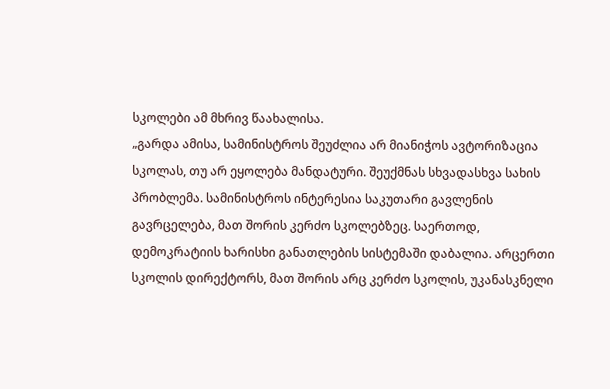სკოლები ამ მხრივ წაახალისა.
„გარდა ამისა, სამინისტროს შეუძლია არ მიანიჭოს ავტორიზაცია სკოლას, თუ არ ეყოლება მანდატური. შეუქმნას სხვადასხვა სახის პრობლემა. სამინისტროს ინტერესია საკუთარი გავლენის გავრცელება, მათ შორის კერძო სკოლებზეც. საერთოდ, დემოკრატიის ხარისხი განათლების სისტემაში დაბალია. არცერთი სკოლის დირექტორს, მათ შორის არც კერძო სკოლის, უკანასკნელი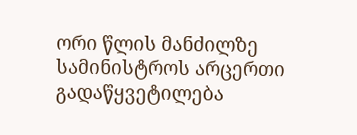ორი წლის მანძილზე სამინისტროს არცერთი გადაწყვეტილება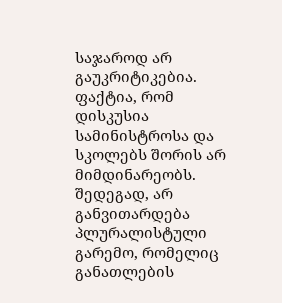საჯაროდ არ გაუკრიტიკებია. ფაქტია, რომ დისკუსია სამინისტროსა და სკოლებს შორის არ მიმდინარეობს. შედეგად, არ განვითარდება პლურალისტული გარემო, რომელიც განათლების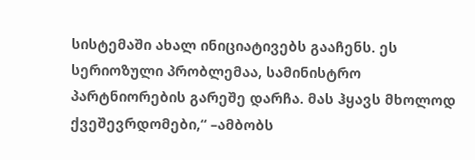სისტემაში ახალ ინიციატივებს გააჩენს. ეს სერიოზული პრობლემაა, სამინისტრო პარტნიორების გარეშე დარჩა. მას ჰყავს მხოლოდ ქვეშევრდომები,“ –ამბობს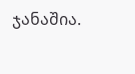ჯანაშია.